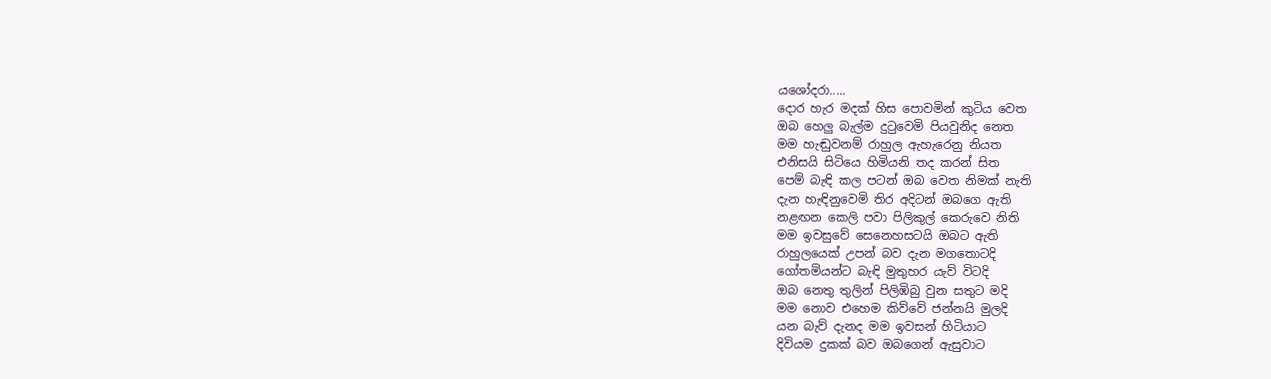යශෝදරා.....
දොර හැර මදක් හිස පොවමින් කුටිය වෙත
ඔබ හෙලු බැල්ම දුටුවෙමි පියවුනිද නෙත
මම හැඬුවනම් රාහුල ඇහැරෙනු නියත
එනිසයි සිටියෙ හිමියනි තද කරන් සිත
පෙම් බැඳි කල පටන් ඔබ වෙත නිමක් නැති
දැන හැඳිනුවෙමි තිර අදිටන් ඔබගෙ ඇති
නළඟන කෙලි පවා පිලිකුල් කෙරුවෙ නිති
මම ඉවසුවේ සෙනෙහසටයි ඔබට ඇති
රාහුලයෙක් උපන් බව දැන මගතොටදි
ගෝතමියන්ට බැඳි මුතුහර යැව් විටදි
ඔබ නෙතු තුලින් පිලිඹිබු වුන සතුට මදි
මම නොව එහෙම කිව්වේ ජන්නයි මුලදි
යන බැව් දැනද මම ඉවසන් හිටියාට
දිවියම දුකක් බව ඔබගෙන් ඇසුවාට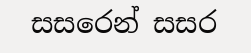සසරෙන් සසර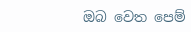ඔබ වෙත පෙම්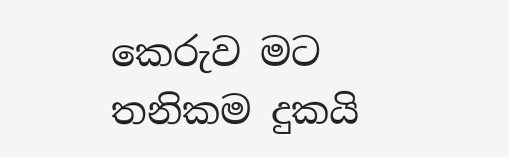කෙරුව මට
තනිකම දුකයි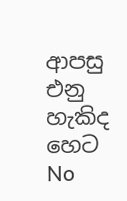ආපසු එනු හැකිද හෙට
No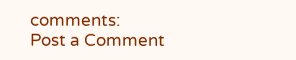comments:
Post a Comment